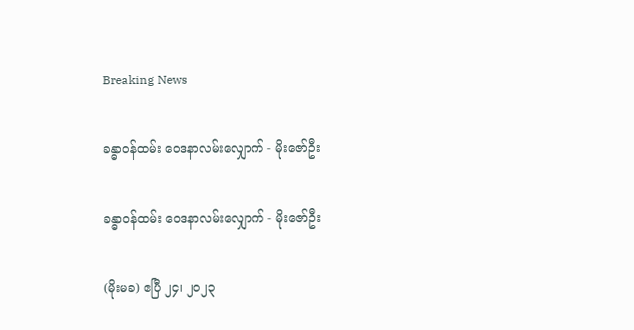Breaking News

ခန္ဓာဝန်ထမ်း ဝေဒနာလမ်းလျှောက် - မိုးဇော်ဦး

ခန္ဓာဝန်ထမ်း ဝေဒနာလမ်းလျှောက် - မိုးဇော်ဦး

(မိုးမခ) ဧပြီ ၂၄၊ ၂၀၂၃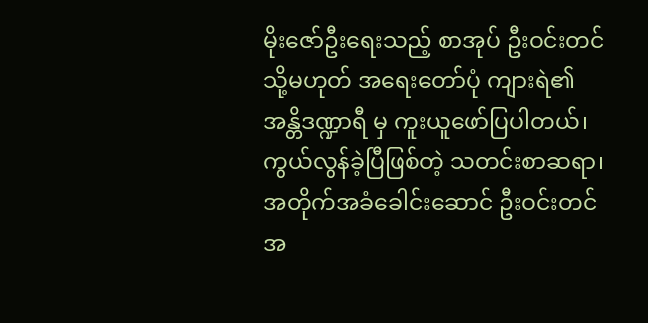မိုးဇော်ဦးရေးသည့် စာအုပ် ဦးဝင်းတင် သို့မဟုတ် အရေးတော်ပုံ ကျားရဲ၏ အန္တိဒဏ္ဍာရီ မှ ကူးယူဖော်ပြပါတယ်၊ ကွယ်လွန်ခဲ့ပြီဖြစ်တဲ့ သတင်းစာဆရာ၊ အတိုက်အခံခေါင်းဆောင် ဦးဝင်းတင် အ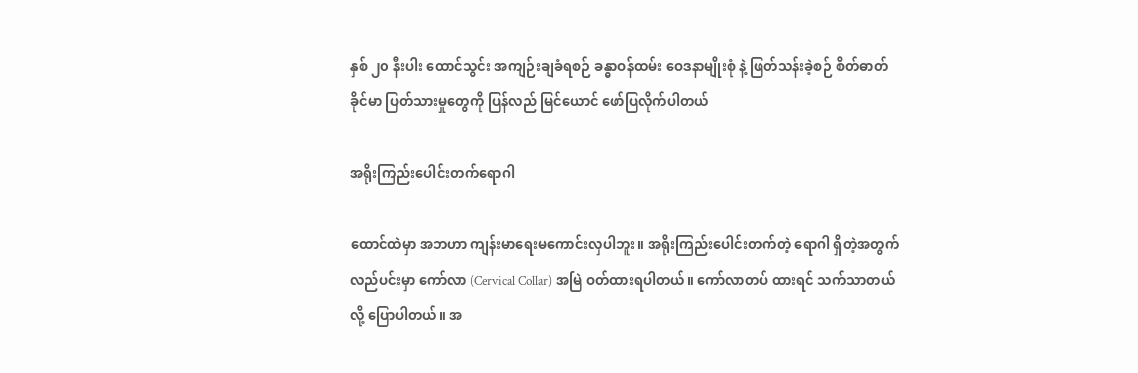နှစ် ၂၀ နီးပါး ထောင်သွင်း အကျဉ်းချခံရစဉ် ခန္ဓာဝန်ထမ်း ဝေဒနာမျိုးစုံ နဲ့ ဖြတ်သန်းခဲ့စဉ် စိတ်ဓာတ် ခိုင်မာ ပြတ်သားမှုတွေကို ပြန်လည် မြင်ယောင် ဖော်ပြလိုက်ပါတယ်

အရိုးကြည်းပေါင်းတက်ရောဂါ

ထောင်ထဲမှာ အဘဟာ ကျန်းမာရေးမကောင်းလှပါဘူး။ အရိုးကြည်းပေါင်းတက်တဲ့ ရောဂါ ရှိတဲ့အတွက် လည်ပင်းမှာ ကော်လာ (Cervical Collar) အမြဲ ဝတ်ထားရပါတယ်။ ကော်လာတပ် ထားရင် သက်သာတယ်လို့ ပြောပါတယ်။ အ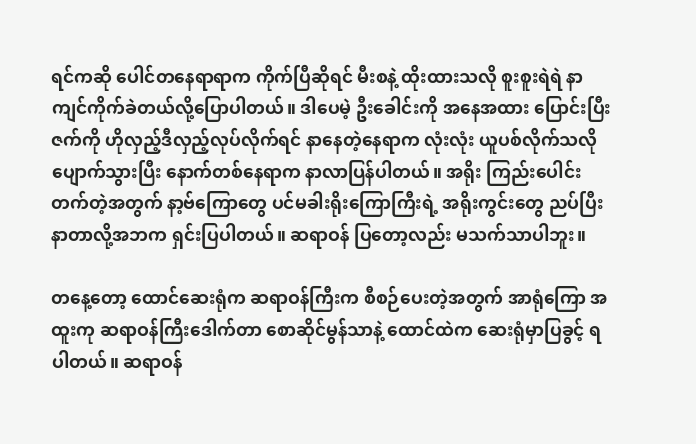ရင်ကဆို ပေါင်တနေရာရာက ကိုက်ပြီဆိုရင် မီးစနဲ့ ထိုးထားသလို စူးစူးရဲရဲ နာကျင်ကိုက်ခဲတယ်လို့ပြောပါတယ်။ ဒါပေမဲ့ ဦးခေါင်းကို အနေအထား ပြောင်းပြီး ဇက်ကို ဟိုလှည့်ဒီလှည့်လုပ်လိုက်ရင် နာနေတဲ့နေရာက လုံးလုံး ယူပစ်လိုက်သလို ပျောက်သွားပြီး နောက်တစ်နေရာက နာလာပြန်ပါတယ်။ အရိုး ကြည်းပေါင်းတက်တဲ့အတွက် နာ့ဗ်ကြောတွေ ပင်မခါးရိုးကြောကြီးရဲ့ အရိုးကွင်းတွေ ညပ်ပြီး နာတာလို့အဘက ရှင်းပြပါတယ်။ ဆရာဝန် ပြတော့လည်း မသက်သာပါဘူး။

တနေ့တော့ ထောင်ဆေးရုံက ဆရာဝန်ကြီးက စီစဉ်ပေးတဲ့အတွက် အာရုံကြော အထူးကု ဆရာဝန်ကြီးဒေါက်တာ စောဆိုင်မွန်သာနဲ့ ထောင်ထဲက ဆေးရုံမှာပြခွင့် ရပါတယ်။ ဆရာဝန်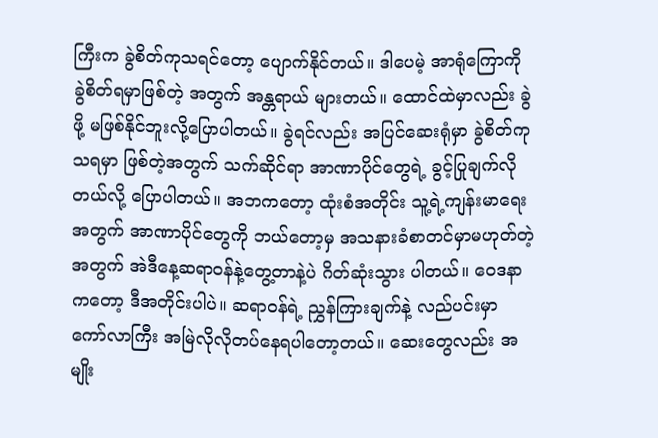ကြီးက ခွဲစိတ်ကုသရင်တော့ ပျောက်နိုင်တယ်။ ဒါပေမဲ့ အာရုံကြောကို ခွဲစိတ်ရမှာဖြစ်တဲ့ အတွက် အန္တရာယ် များတယ်။ ထောင်ထဲမှာလည်း ခွဲဖို့ မဖြစ်နိုင်ဘူးလို့ပြောပါတယ်။ ခွဲရင်လည်း အပြင်ဆေးရုံမှာ ခွဲစိတ်ကုသရမှာ ဖြစ်တဲ့အတွက် သက်ဆိုင်ရာ အာဏာပိုင်တွေရဲ့ ခွင့်ပြုချက်လိုတယ်လို့ ပြောပါတယ်။ အဘကတော့ ထုံးစံအတိုင်း သူ့ရဲ့ကျန်းမာရေးအတွက် အာဏာပိုင်တွေကို ဘယ်တော့မှ အသနားခံစာတင်မှာမဟုတ်တဲ့ အတွက် အဲဒီနေ့ဆရာဝန်နဲ့တွေ့တာနဲ့ပဲ ဂိတ်ဆုံးသွား ပါတယ်။ ဝေဒနာကတော့ ဒီအတိုင်းပါပဲ။ ဆရာဝန်ရဲ့ ညွှန်ကြားချက်နဲ့ လည်ပင်းမှာ ကော်လာကြီး အမြဲလိုလိုတပ်နေရပါတော့တယ်။ ဆေးတွေလည်း အမျိုး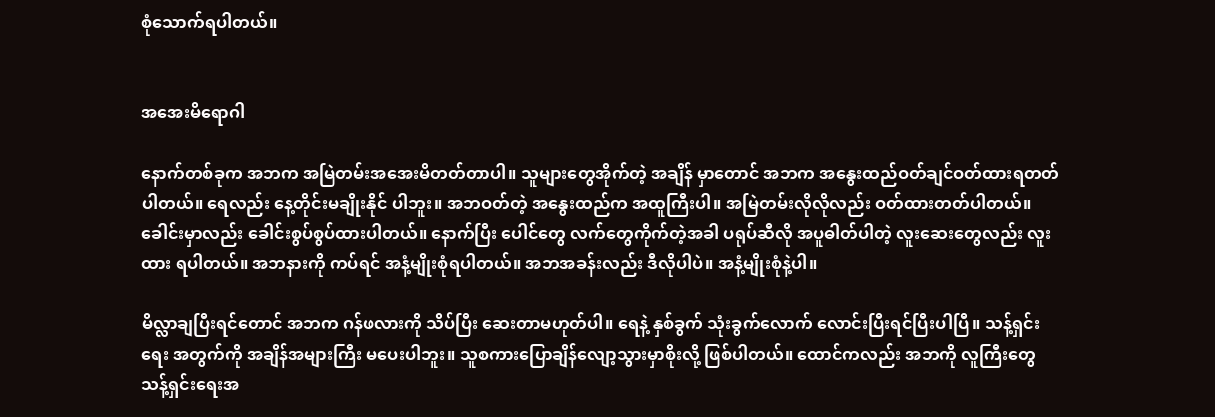စုံသောက်ရပါတယ်။


အအေးမိရောဂါ

နောက်တစ်ခုက အဘက အမြဲတမ်းအအေးမိတတ်တာပါ။ သူများတွေအိုက်တဲ့ အချိန် မှာတောင် အဘက အနွေးထည်ဝတ်ချင်ဝတ်ထားရတတ်ပါတယ်။ ရေလည်း နေ့တိုင်းမချိုးနိုင် ပါဘူး။ အဘဝတ်တဲ့ အနွေးထည်က အထူကြီးပါ။ အမြဲတမ်းလိုလိုလည်း ဝတ်ထားတတ်ပါတယ်။ ခေါင်းမှာလည်း ခေါင်းစွပ်စွပ်ထားပါတယ်။ နောက်ပြီး ပေါင်တွေ လက်တွေကိုက်တဲ့အခါ ပရုပ်ဆီလို အပူဓါတ်ပါတဲ့ လူးဆေးတွေလည်း လူးထား ရပါတယ်။ အဘနားကို ကပ်ရင် အနံ့မျိုးစုံရပါတယ်။ အဘအခန်းလည်း ဒီလိုပါပဲ။ အနံ့မျိုးစုံနဲ့ပါ။

မိလ္လာချပြီးရင်တောင် အဘက ဂန်ဖလားကို သိပ်ပြီး ဆေးတာမဟုတ်ပါ။ ရေနဲ့ နှစ်ခွက် သုံးခွက်လောက် လောင်းပြီးရင်ပြီးပါပြီ။ သန့်ရှင်းရေး အတွက်ကို အချိန်အများကြီး မပေးပါဘူး။ သူစကားပြောချိန်လျော့သွားမှာစိုးလို့ ဖြစ်ပါတယ်။ ထောင်ကလည်း အဘကို လူကြီးတွေ သန့်ရှင်းရေးအ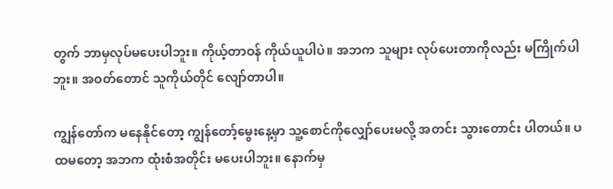တွက် ဘာမှလုပ်မပေးပါဘူး။ ကိုယ့်တာဝန် ကိုယ်ယူပါပဲ။ အဘက သူများ လုပ်ပေးတာကိုလည်း မကြိုက်ပါဘူး။ အဝတ်တောင် သူကိုယ်တိုင် လျော်တာပါ။

ကျွန်တော်က မနေနိုင်တော့ ကျွန်တော့်မွေးနေ့မှာ သူ့စောင်ကိုလျှော်ပေးမလို့ အတင်း သွားတောင်း ပါတယ်။ ပထမတော့ အဘက ထုံးစံအတိုင်း မပေးပါဘူး။ နောက်မှ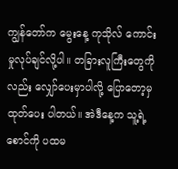ကျွန်တော်က မွေးနေ့ ကုသိုလ် ကောင်းမှုလုပ်ချင်လို့ပါ။ တခြားလူကြီးတွေကိုလည်း လျှော်ပေးမှာပါလို့ ပြောတော့မှ ထုတ်ပေး ပါတယ်။ အဲဒီနေ့က သူ့ရဲ့စောင်ကို ပထမ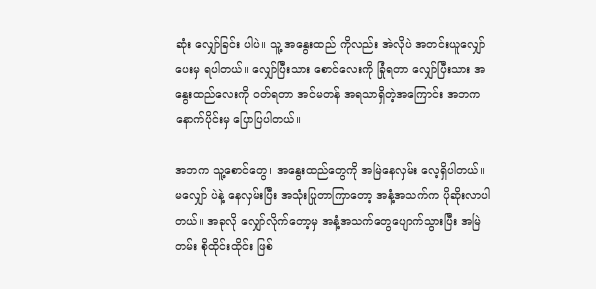ဆုံး လျှော်ခြင်း ပါပဲ။ သူ့ အနွေးထည် ကိုလည်း အဲလိုပဲ အတင်းယူလျှော်ပေးမှ ရပါတယ်။ လျှော်ပြီးသား စောင်လေးကို ခြုံရတာ လျှော်ပြီးသား အနွေးထည်လေးကို ဝတ်ရတာ အင်မတန် အရသာရှိတဲ့အကြောင်း အဘက နောက်ပိုင်းမှ ပြောပြပါတယ်။

အဘက သူ့စောင်တွေ၊ အနွေးထည်တွေကို အမြဲနေလှမ်း လေ့ရှိပါတယ်။ မလျှော် ပဲနဲ့ နေလှမ်းပြီး အသုံးပြုတာကြာတော့ အနံ့အသက်က ပိုဆိုးလာပါတယ်။ အခုလို လျှော်လိုက်တော့မှ အနံ့အသက်တွေပျောက်သွားပြီး အမြဲတမ်း စိုထိုင်းထိုင်း ဖြစ်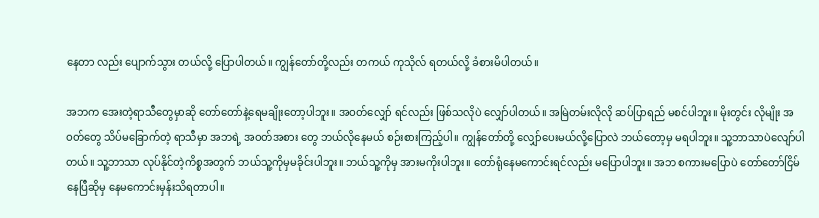နေတာ လည်း ပျောက်သွား တယ်လို့ ပြောပါတယ်။ ကျွန်တော်တို့လည်း တကယ် ကုသိုလ် ရတယ်လို့ ခံစားမိပါတယ်။

အဘက အေးတဲ့ရာသီတွေမှာဆို တော်တော်နဲ့ရေမချိုးတော့ပါဘူး။ အဝတ်လျှော် ရင်လည်း ဖြစ်သလိုပဲ လျှော်ပါတယ်။ အမြဲတမ်းလိုလို ဆပ်ပြာရည် မစင်ပါဘူး။ မိုးတွင်း လိုမျိုး အဝတ်တွေ သိပ်မခြောက်တဲ့ ရာသီမှာ အဘရဲ့ အဝတ်အစား တွေ ဘယ်လိုနေမယ် စဉ်းစားကြည့်ပါ။ ကျွန်တော်တို့ လျှော်ပေးမယ်လို့ပြောလဲ ဘယ်တော့မှ မရပါဘူး။ သူ့ဘာသာပဲလျော်ပါတယ်။ သူ့ဘာသာ လုပ်နိုင်တဲ့ကိစ္စအတွက် ဘယ်သူ့ကိုမှမခိုင်းပါဘူး။ ဘယ်သူ့ကိုမှ အားမကိုးပါဘူး။ တော်ရုံနေမကောင်းရင်လည်း မပြောပါဘူး။ အဘ စကားမပြောပဲ တော်တော်ငြိမ် နေပြီဆိုမှ နေမကောင်းမှန်းသိရတာပါ။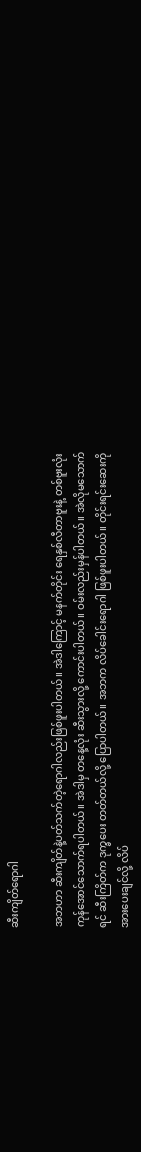ဆီးကျိတ်ရောဂါ

အဘဟာ ဆီးကျိတ်နဲ့ပတ်သက်တဲ့ရောဂါလည်းဖြစ်ဖူးပါတယ်။ အဲဒါကြောင့် မနက်တိုင်း ရေနှစ်လီတာဗူးနဲ့ တစ်ဗူးလုံးကုန်အောင်သောက်ရပါတယ်။ အဲဒါမှ တနေ့လုံး ဆီးသွားလို့ ကောင်းပါတယ်။ ဝမ်းလည်းမှန်ပါတယ်။ အဲလိုမသောက်ရင် ဆီးကြိတ်က ဒုက္ခပေး တတ်တယ်လို့ ပြောပါတယ်။ အဘက လိပ်ခေါင်းရောဂါ ဖြစ်ဖူးပါတယ်။ တိုင်းရင်းဆေးကို အားပေးချင်လို့ လိပ်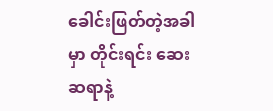ခေါင်းဖြတ်တဲ့အခါမှာ တိုင်းရင်း ဆေးဆရာနဲ့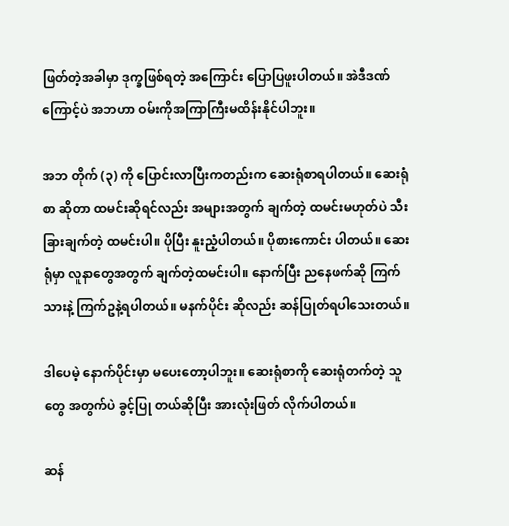ဖြတ်တဲ့အခါမှာ ဒုက္ခဖြစ်ရတဲ့ အကြောင်း ပြောပြဖူးပါတယ်။ အဲဒီဒဏ်ကြောင့်ပဲ အဘဟာ ဝမ်းကိုအကြာကြီးမထိန်းနိုင်ပါဘူး။

အဘ တိုက် (၃) ကို ပြောင်းလာပြီးကတည်းက ဆေးရုံစာရပါတယ်။ ဆေးရုံစာ ဆိုတာ ထမင်းဆိုရင်လည်း အများအတွက် ချက်တဲ့ ထမင်းမဟုတ်ပဲ သီးခြားချက်တဲ့ ထမင်းပါ။ ပိုပြီး နူးညံ့ပါတယ်။ ပိုစားကောင်း ပါတယ်။ ဆေးရုံမှာ လူနာတွေအတွက် ချက်တဲ့ထမင်းပါ။ နောက်ပြီး ညနေဖက်ဆို ကြက်သားနဲ့ ကြက်ဥနဲ့ရပါတယ်။ မနက်ပိုင်း ဆိုလည်း ဆန်ပြုတ်ရပါသေးတယ်။

ဒါပေမဲ့ နောက်ပိုင်းမှာ မပေးတော့ပါဘူး။ ဆေးရုံစာကို ဆေးရုံတက်တဲ့ သူတွေ အတွက်ပဲ ခွင့်ပြု တယ်ဆိုပြီး အားလုံးဖြတ် လိုက်ပါတယ်။

ဆန်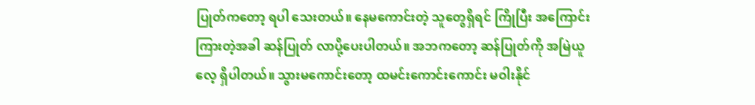ပြုတ်ကတော့ ရပါ သေးတယ်။ နေမကောင်းတဲ့ သူတွေရှိရင် ကြိုပြီး အကြောင်း ကြားတဲ့အခါ ဆန်ပြုတ် လာပို့ပေးပါတယ်။ အဘကတော့ ဆန်ပြုတ်ကို အမြဲယူလေ့ ရှိပါတယ်။ သွားမကောင်းတော့ ထမင်းကောင်းကောင်း မဝါးနိုင်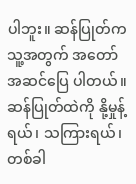ပါဘူး။ ဆန်ပြုတ်က သူ့အတွက် အတော် အဆင်ပြေ ပါတယ်။ ဆန်ပြုတ်ထဲကို နို့မှုန့်ရယ်၊ သကြားရယ်၊ တစ်ခါ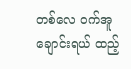တစ်လေ ဝက်အူချောင်းရယ် ထည့်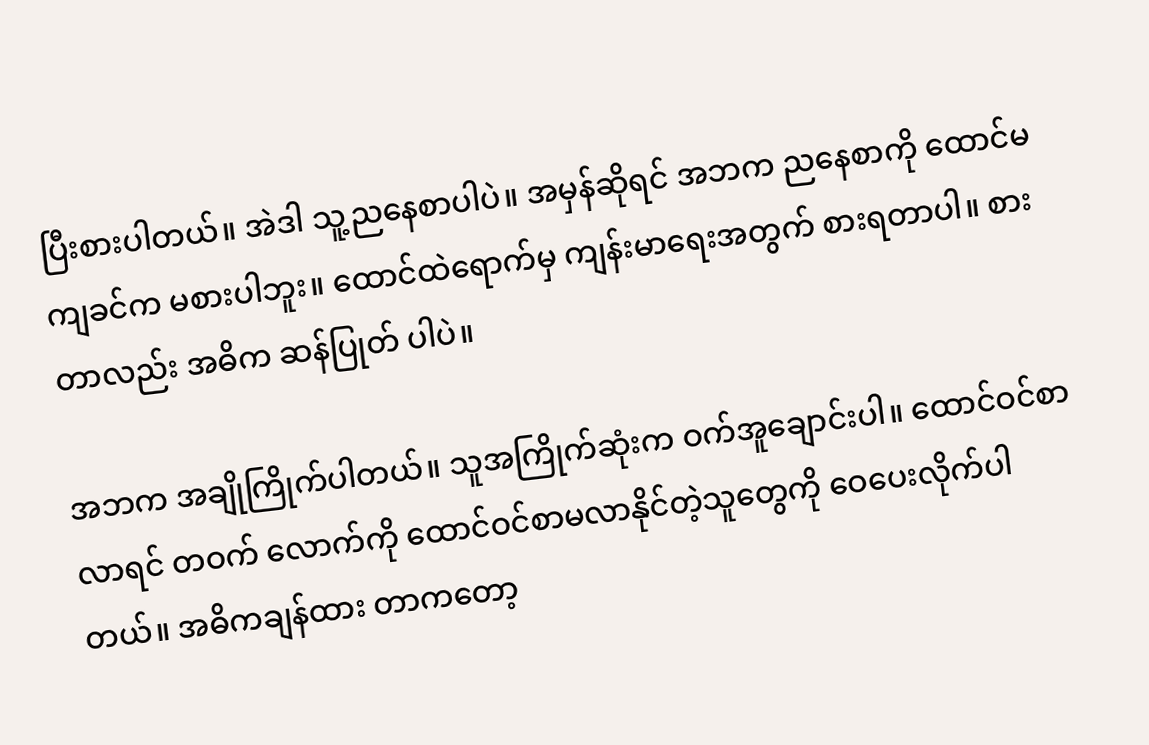ပြီးစားပါတယ်။ အဲဒါ သူ့ညနေစာပါပဲ။ အမှန်ဆိုရင် အဘက ညနေစာကို ထောင်မကျခင်က မစားပါဘူး။ ထောင်ထဲရောက်မှ ကျန်းမာရေးအတွက် စားရတာပါ။ စားတာလည်း အဓိက ဆန်ပြုတ် ပါပဲ။

အဘက အချိုကြိုက်ပါတယ်။ သူအကြိုက်ဆုံးက ဝက်အူချောင်းပါ။ ထောင်ဝင်စာ လာရင် တဝက် လောက်ကို ထောင်ဝင်စာမလာနိုင်တဲ့သူတွေကို ဝေပေးလိုက်ပါတယ်။ အဓိကချန်ထား တာကတော့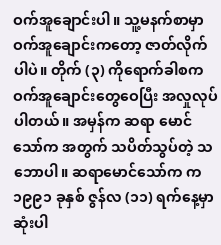ဝက်အူချောင်းပါ။ သူ့မနက်စာမှာ ဝက်အူချောင်းကတော့ ဇာတ်လိုက်ပါပဲ။ တိုက် (၃) ကိုရောက်ခါစက ဝက်အူချောင်းတွေဝေပြီး အလှုလုပ်ပါတယ်။ အမှန်က ဆရာ မောင်သော်က အတွက် သပိတ်သွပ်တဲ့ သဘောပါ။ ဆရာမောင်သော်က က ၁၉၉၁ ခုနှစ် ဇွန်လ (၁၁) ရက်နေ့မှာ ဆုံးပါ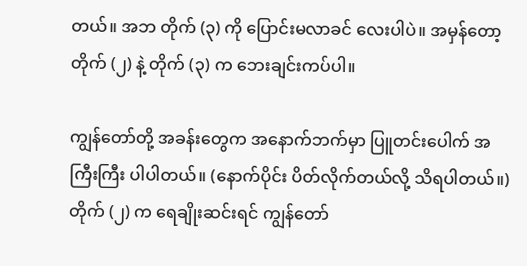တယ်။ အဘ တိုက် (၃) ကို ပြောင်းမလာခင် လေးပါပဲ။ အမှန်တော့ တိုက် (၂) နဲ့ တိုက် (၃) က ဘေးချင်းကပ်ပါ။

ကျွန်တော်တို့ အခန်းတွေက အနောက်ဘက်မှာ ပြူတင်းပေါက် အကြီးကြီး ပါပါတယ်။ (နောက်ပိုင်း ပိတ်လိုက်တယ်လို့ သိရပါတယ်။) တိုက် (၂) က ရေချိုးဆင်းရင် ကျွန်တော်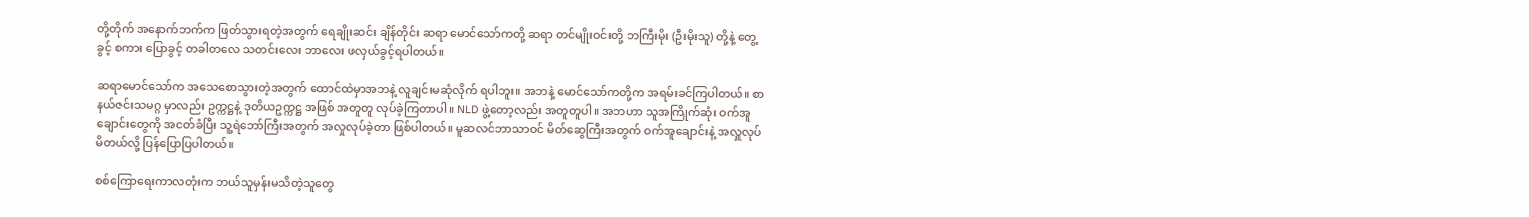တို့တိုက် အနောက်ဘက်က ဖြတ်သွားရတဲ့အတွက် ရေချိုးဆင်း ချိန်တိုင်း ဆရာ မောင်သော်ကတို့ ဆရာ တင်မျိုးဝင်းတို့ ဘကြီးမိုး (ဦးမိုးသူ) တို့နဲ့ တွေ့ခွင့် စကား ပြောခွင့် တခါတလေ သတင်းလေး ဘာလေး ဖလှယ်ခွင့်ရပါတယ်။

ဆရာမောင်သော်က အသေစောသွားတဲ့အတွက် ထောင်ထဲမှာအဘနဲ့ လူချင်းမဆုံလိုက် ရပါဘူး။ အဘနဲ့ မောင်သော်ကတို့က အရမ်းခင်ကြပါတယ်။ စာနယ်ဇင်းသမဂ္ဂ မှာလည်း ဥက္ကဋ္ဌနဲ့ ဒုတိယဥက္ကဋ္ဌ အဖြစ် အတူတူ လုပ်ခဲ့ကြတာပါ။ NLD ဖွဲ့တော့လည်း အတူတူပါ။ အဘဟာ သူအကြိုက်ဆုံး ဝက်အူချောင်းတွေကို အငတ်ခံပြီး သူ့ရဲဘော်ကြီးအတွက် အလှုလုပ်ခဲ့တာ ဖြစ်ပါတယ်။ မူဆလင်ဘာသာဝင် မိတ်ဆွေကြီးအတွက် ဝက်အူချောင်းနဲ့ အလှူလုပ်မိတယ်လို့ ပြန်ပြောပြပါတယ်။

စစ်ကြောရေးကာလတုံးက ဘယ်သူမှန်းမသိတဲ့သူတွေ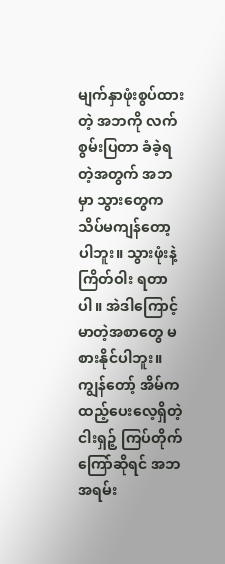မျက်နှာဖုံးစွပ်ထားတဲ့ အဘကို လက်စွမ်းပြတာ ခံခဲ့ရတဲ့အတွက် အဘမှာ သွားတွေက သိပ်မကျန်တော့ပါဘူး။ သွားဖုံးနဲ့ကြိတ်ဝါး ရတာပါ။ အဲဒါကြောင့် မာတဲ့အစာတွေ မစားနိုင်ပါဘူး။ ကျွန်တော့် အိမ်ကထည့်ပေးလေ့ရှိတဲ့ ငါးရှဉ့် ကြပ်တိုက်ကြော်ဆိုရင် အဘ အရမ်း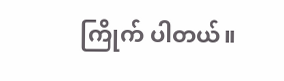ကြိုက် ပါတယ်။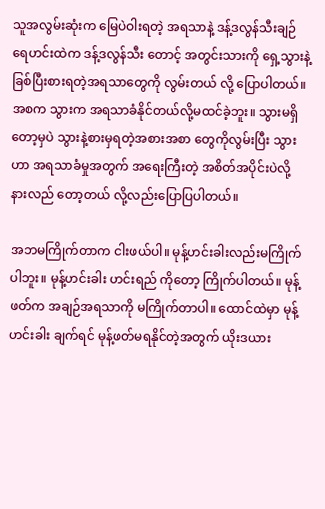သူအလွမ်းဆုံးက မြေပဲဝါးရတဲ့ အရသာနဲ့ ဒန့်ဒလွန်သီးချဉ်ရေဟင်းထဲက ဒန့်ဒလွန်သီး တောင့် အတွင်းသားကို ရှေ့သွားနဲ့ခြစ်ပြီးစားရတဲ့အရသာတွေကို လွမ်းတယ် လို့ ပြောပါတယ်။ အစက သွားက အရသာခံနိုင်တယ်လို့မထင်ခဲ့ဘူး။ သွားမရှိတော့မှပဲ သွားနဲ့စားမှရတဲ့အစားအစာ တွေကိုလွမ်းပြီး သွားဟာ အရသာခံမှုအတွက် အရေးကြီးတဲ့ အစိတ်အပိုင်းပဲလို့ နားလည် တော့တယ် လို့လည်းပြောပြပါတယ်။

အဘမကြိုက်တာက ငါးဖယ်ပါ။ မုန့်ဟင်းခါးလည်းမကြိုက်ပါဘူး။ မုန့်ဟင်းခါး ဟင်းရည် ကိုတော့ ကြိုက်ပါတယ်။ မုန့်ဖတ်က အချဉ်အရသာကို မကြိုက်တာပါ။ ထောင်ထဲမှာ မုန့်ဟင်းခါး ချက်ရင် မုန့်ဖတ်မရနိုင်တဲ့အတွက် ယိုးဒယား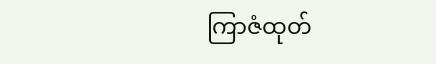ကြာဇံထုတ်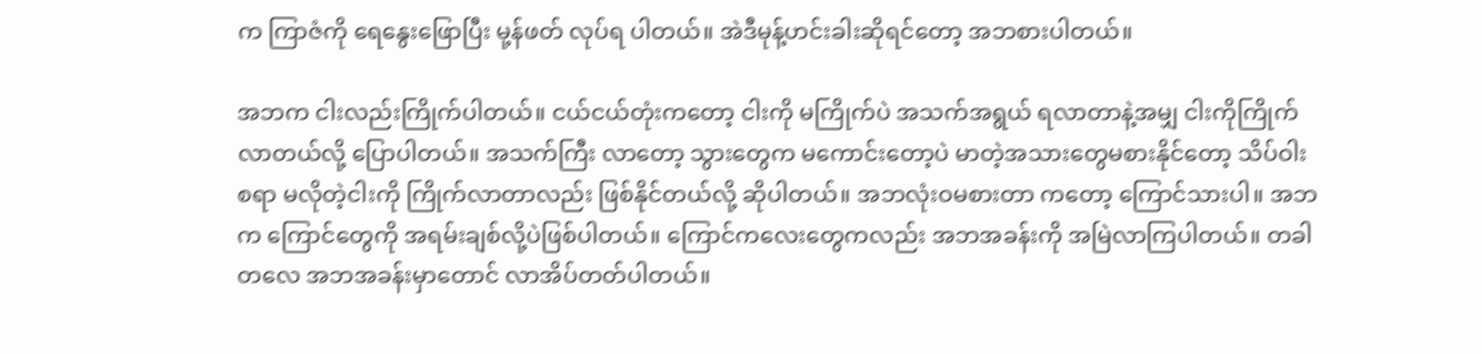က ကြာဇံကို ရေနွေးဖြောပြီး မု့န်ဖတ် လုပ်ရ ပါတယ်။ အဲဒီမုန့်ဟင်းခါးဆိုရင်တော့ အဘစားပါတယ်။

အဘက ငါးလည်းကြိုက်ပါတယ်။ ငယ်ငယ်တုံးကတော့ ငါးကို မကြိုက်ပဲ အသက်အရွယ် ရလာတာနဲ့အမျှ ငါးကိုကြိုက်လာတယ်လို့ ပြောပါတယ်။ အသက်ကြီး လာတော့ သွားတွေက မကောင်းတော့ပဲ မာတဲ့အသားတွေမစားနိုင်တော့ သိပ်ဝါးစရာ မလိုတဲ့ငါးကို ကြိုက်လာတာလည်း ဖြစ်နိုင်တယ်လို့ ဆိုပါတယ်။ အဘလုံးဝမစားတာ ကတော့ ကြောင်သားပါ။ အဘက ကြောင်တွေကို အရမ်းချစ်လို့ပဲဖြစ်ပါတယ်။ ကြောင်ကလေးတွေကလည်း အဘအခန်းကို အမြဲလာကြပါတယ်။ တခါတလေ အဘအခန်းမှာတောင် လာအိပ်တတ်ပါတယ်။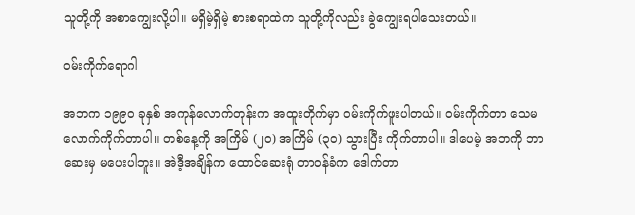သူတို့ကို အစာကျွေးလို့ပါ။ မရှိမဲ့ရှိမဲ့ စားစရာထဲက သူတို့ကိုလည်း ခွဲကျွေးရပါသေးတယ်။

ဝမ်းကိုက်ရောဂါ

အဘက ၁၉၉၀ ခုနှစ် အကုန်လောက်တုန်းက အထူးတိုက်မှာ ဝမ်းကိုက်ဖူးပါတယ်။ ဝမ်းကိုက်တာ သေမလောက်ကိုက်တာပါ။ တစ်နေ့ကို အကြိမ် (၂၀) အကြိမ် (၃၀) သွားပြီး ကိုက်တာပါ။ ဒါပေမဲ့ အဘကို ဘာဆေးမှ မပေးပါဘူး။ အဲဒီ့အချိန်က ထောင်ဆေးရုံ တာဝန်ခံက ဒေါက်တာ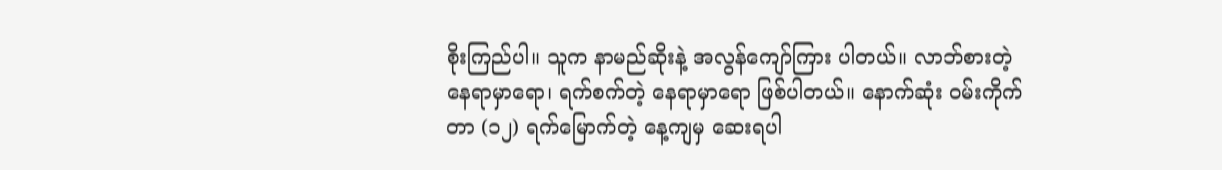စိုးကြည်ပါ။ သူက နာမည်ဆိုးနဲ့ အလွန်ကျော်ကြား ပါတယ်။ လာဘ်စားတဲ့ နေရာမှာရော၊ ရက်စက်တဲ့ နေရာမှာရော ဖြစ်ပါတယ်။ နောက်ဆုံး ဝမ်းကိုက်တာ (၁၂) ရက်မြောက်တဲ့ နေ့ကျမှ ဆေးရပါ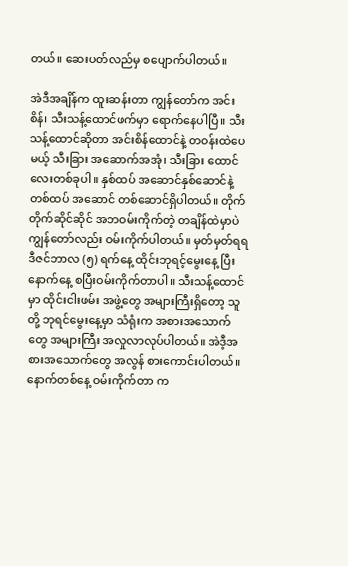တယ်။ ဆေးပတ်လည်မှ စပျောက်ပါတယ်။

အဲဒီအချိန်က ထူးဆန်းတာ ကျွန်တော်က အင်းစိန်၊ သီးသန့်ထောင်ဖက်မှာ ရောက်နေပါပြီ။ သီးသန့်ထောင်ဆိုတာ အင်းစိန်ထောင်နဲ့ တဝန်းထဲပေမယ့် သီးခြား အဆောက်အအုံ၊ သီးခြား ထောင်လေးတစ်ခုပါ။ နှစ်ထပ် အဆောင်နှစ်ဆောင်နဲ့ တစ်ထပ် အဆောင် တစ်ဆောင်ရှိပါတယ်။ တိုက်တိုက်ဆိုင်ဆိုင် အဘဝမ်းကိုက်တဲ့ တချိန်ထဲမှာပဲ ကျွန်တော်လည်း ဝမ်းကိုက်ပါတယ်။ မှတ်မှတ်ရရ ဒီဇင်ဘာလ (၅) ရက်နေ့ ထိုင်းဘုရင့်မွေးနေ့ ပြီးနောက်နေ့ စပြီးဝမ်းကိုက်တာပါ။ သီးသန့်ထောင်မှာ ထိုင်းငါးဖမ်း အဖွဲ့တွေ အများကြီးရှိတော့ သူတို့ ဘုရင်မွေးနေ့မှာ သံရုံးက အစားအသောက်တွေ အများကြီး အလှုလာလုပ်ပါတယ်။ အဲဒီ့အစားအသောက်တွေ အလွန် စားကောင်းပါတယ်။ နောက်တစ်နေ့ ဝမ်းကိုက်တာ က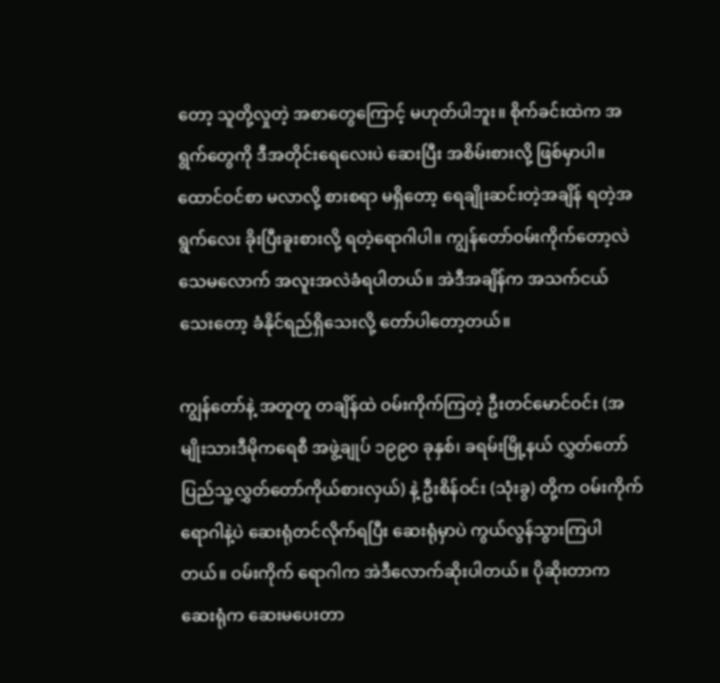တော့ သူတို့လှုတဲ့ အစာတွေကြောင့် မဟုတ်ပါဘူး။ စိုက်ခင်းထဲက အရွက်တွေကို ဒီအတိုင်းရေလေးပဲ ဆေးပြီး အစိမ်းစားလို့ ဖြစ်မှာပါ။ ထောင်ဝင်စာ မလာလို့ စားစရာ မရှိတော့ ရေချိုးဆင်းတဲ့အချိန် ရတဲ့အရွက်လေး ခိုးပြီးခူးစားလို့ ရတဲ့ရောဂါပါ။ ကျွန်တော်ဝမ်းကိုက်တော့လဲ သေမလောက် အလူးအလဲခံရပါတယ်။ အဲဒီအချိန်က အသက်ငယ် သေးတော့ ခံနိုင်ရည်ရှိသေးလို့ တော်ပါတော့တယ်။

ကျွန်တော်နဲ့ အတူတူ တချိန်ထဲ ဝမ်းကိုက်ကြတဲ့ ဦးတင်မောင်ဝင်း (အမျိုးသားဒီမိုကရေစီ အဖွဲ့ချုပ် ၁၉၉၀ ခုနှစ်၊ ခရမ်းမြို့နယ် လွှတ်တော် ပြည်သူ့လွှတ်တော်ကိုယ်စားလှယ်) နဲ့ ဦးစိန်ဝင်း (သုံးခွ) တို့က ဝမ်းကိုက် ရောဂါနဲ့ပဲ ဆေးရုံတင်လိုက်ရပြီး ဆေးရုံမှာပဲ ကွယ်လွန်သွားကြပါတယ်။ ဝမ်းကိုက် ရောဂါက အဲဒီလောက်ဆိုးပါတယ်။ ပိုဆိုးတာက ဆေးရုံက ဆေးမပေးတာ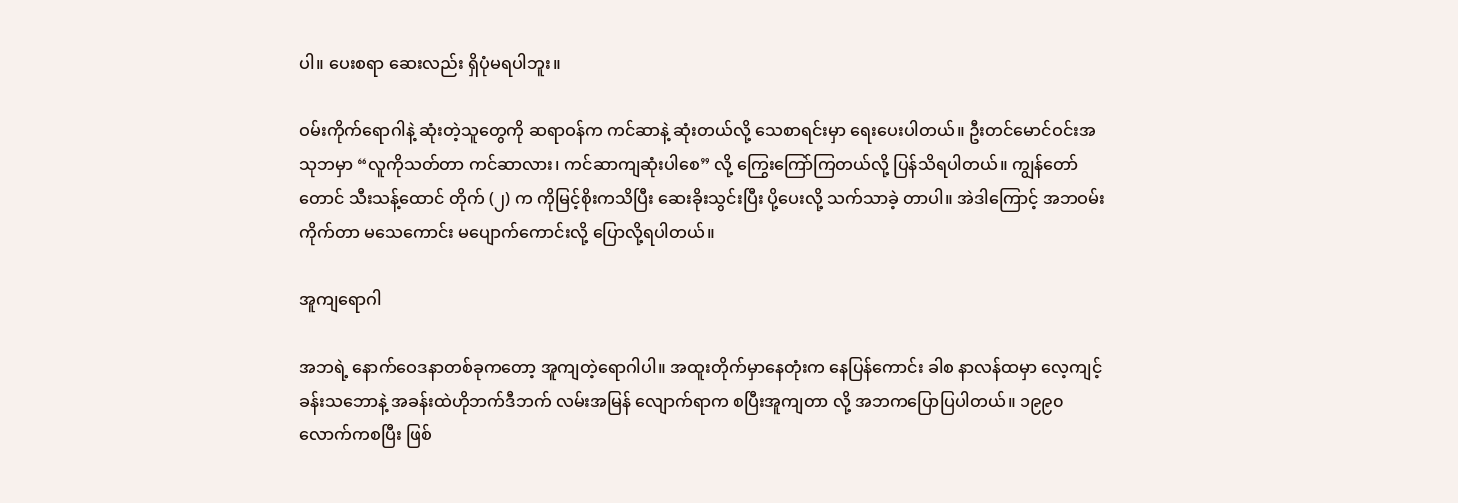ပါ။ ပေးစရာ ဆေးလည်း ရှိပုံမရပါဘူး။

ဝမ်းကိုက်ရောဂါနဲ့ ဆုံးတဲ့သူတွေကို ဆရာဝန်က ကင်ဆာနဲ့ ဆုံးတယ်လို့ သေစာရင်းမှာ ရေးပေးပါတယ်။ ဦးတင်မောင်ဝင်းအသုဘမှာ “လူကိုသတ်တာ ကင်ဆာလား၊ ကင်ဆာကျဆုံးပါစေ” လို့ ကြွေးကြော်ကြတယ်လို့ ပြန်သိရပါတယ်။ ကျွန်တော်တောင် သီးသန့်ထောင် တိုက် (၂) က ကိုမြင့်စိုးကသိပြီး ဆေးခိုးသွင်းပြီး ပို့ပေးလို့ သက်သာခဲ့ တာပါ။ အဲဒါကြောင့် အဘဝမ်းကိုက်တာ မသေကောင်း မပျောက်ကောင်းလို့ ပြောလို့ရပါတယ်။

အူကျရောဂါ

အဘရဲ့ နောက်ဝေဒနာတစ်ခုကတော့ အူကျတဲ့ရောဂါပါ။ အထူးတိုက်မှာနေတုံးက နေပြန်ကောင်း ခါစ နာလန်ထမှာ လေ့ကျင့်ခန်းသဘောနဲ့ အခန်းထဲဟိုဘက်ဒီဘက် လမ်းအမြန် လျောက်ရာက စပြီးအူကျတာ လို့ အဘကပြောပြပါတယ်။ ၁၉၉၀ လောက်ကစပြီး ဖြစ်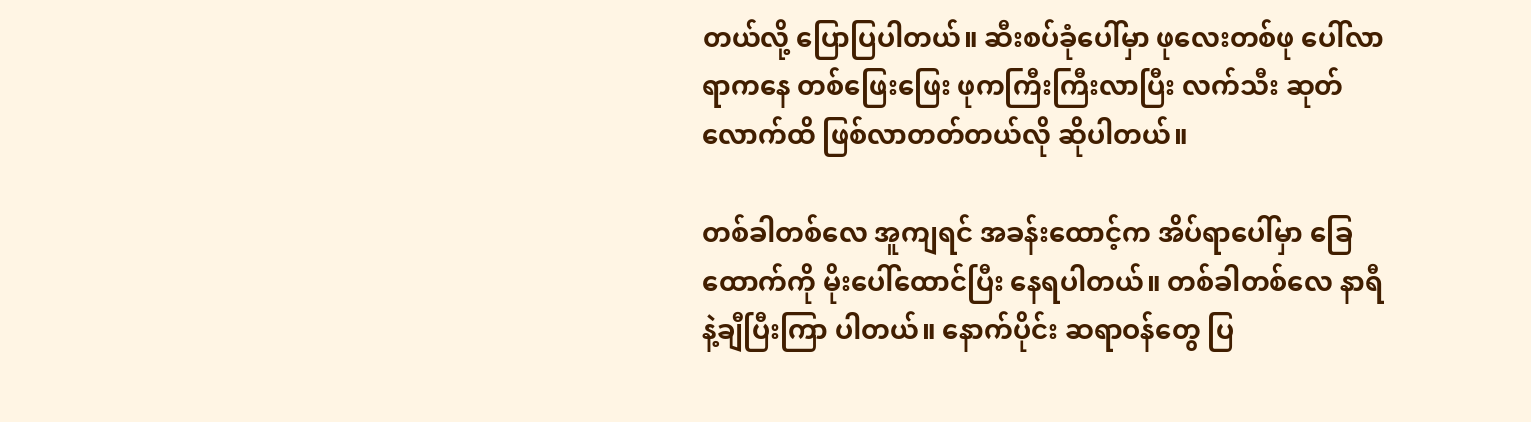တယ်လို့ ပြောပြပါတယ်။ ဆီးစပ်ခုံပေါ်မှာ ဖုလေးတစ်ဖု ပေါ်လာရာကနေ တစ်ဖြေးဖြေး ဖုကကြီးကြီးလာပြီး လက်သီး ဆုတ်လောက်ထိ ဖြစ်လာတတ်တယ်လို ဆိုပါတယ်။

တစ်ခါတစ်လေ အူကျရင် အခန်းထောင့်က အိပ်ရာပေါ်မှာ ခြေထောက်ကို မိုးပေါ်ထောင်ပြီး နေရပါတယ်။ တစ်ခါတစ်လေ နာရီနဲ့ချီပြီးကြာ ပါတယ်။ နောက်ပိုင်း ဆရာဝန်တွေ ပြ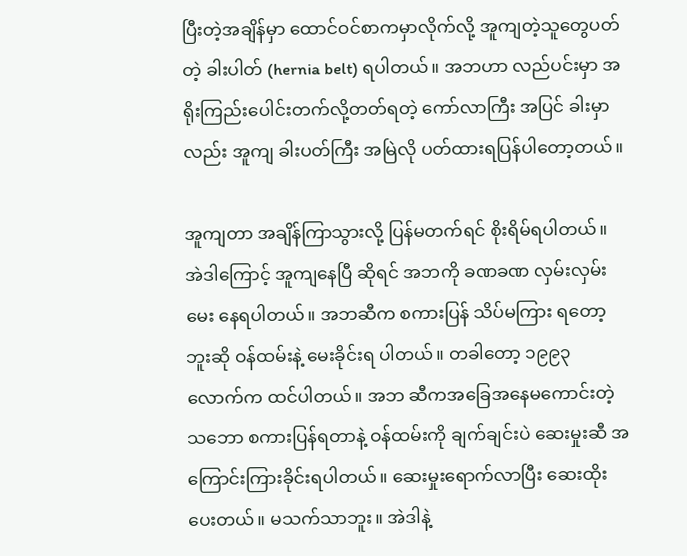ပြီးတဲ့အချိန်မှာ ထောင်ဝင်စာကမှာလိုက်လို့ အူကျတဲ့သူတွေပတ်တဲ့ ခါးပါတ် (hernia belt) ရပါတယ်။ အဘဟာ လည်ပင်းမှာ အရိုးကြည်းပေါင်းတက်လို့တတ်ရတဲ့ ကော်လာကြီး အပြင် ခါးမှာလည်း အူကျ ခါးပတ်ကြီး အမြဲလို ပတ်ထားရပြန်ပါတော့တယ်။

အူကျတာ အချိန်ကြာသွားလို့ ပြန်မတက်ရင် စိုးရိမ်ရပါတယ်။ အဲဒါကြောင့် အူကျနေပြီ ဆိုရင် အဘကို ခဏခဏ လှမ်းလှမ်းမေး နေရပါတယ်။ အဘဆီက စကားပြန် သိပ်မကြား ရတော့ဘူးဆို ဝန်ထမ်းနဲ့ မေးခိုင်းရ ပါတယ်။ တခါတော့ ၁၉၉၃ လောက်က ထင်ပါတယ်။ အဘ ဆီကအခြေအနေမကောင်းတဲ့သဘော စကားပြန်ရတာနဲ့ ဝန်ထမ်းကို ချက်ချင်းပဲ ဆေးမှုးဆီ အကြောင်းကြားခိုင်းရပါတယ်။ ဆေးမှုးရောက်လာပြီး ဆေးထိုးပေးတယ်။ မသက်သာဘူး။ အဲဒါနဲ့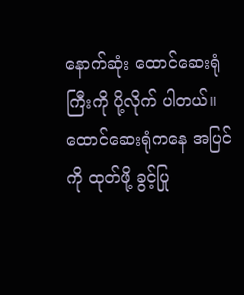နောက်ဆုံး ထောင်ဆေးရုံကြီးကို ပို့လိုက် ပါတယ်။ ထောင်ဆေးရုံကနေ အပြင်ကို ထုတ်ဖို့ ခွင့်ပြု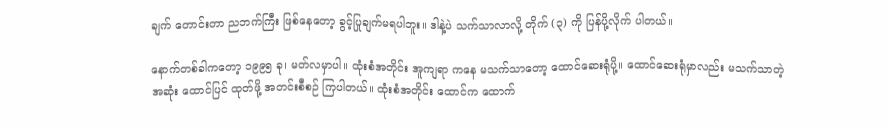ချက် တောင်းတာ ညဘက်ကြီး ဖြစ်နေတော့ ခွင့်ပြုချက်မရပါဘူး။ ဒါနဲ့ပဲ သက်သာလာလို့ တိုက် (၃) ကို ပြန်ပို့လိုက် ပါတယ်။

နောက်တစ်ခါကတော့ ၁၉၉၅ ခု၊ မတ်လမှာပါ။ ထုံးစံအတိုင်း အူကျရာ ကနေ မသက်သာတော့ ထောင်ဆေးရုံပို့။ ထောင်ဆေးရုံမှာလည်း မသက်သာတဲ့အဆုံး ထောင်ပြင် ထုတ်ဖို့ အတင်းစီစဉ် ကြပါတယ်။ ထုံးစံအတိုင်း ထောင်က ထောက်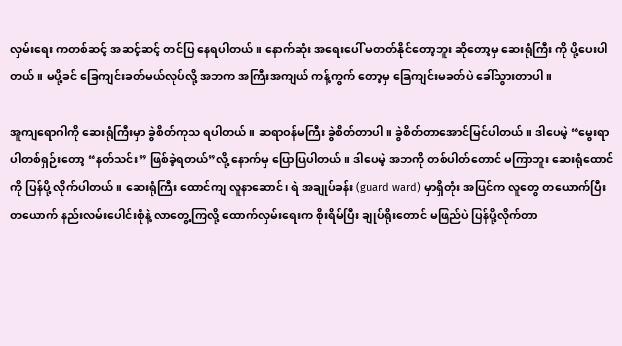လှမ်းရေး ကတစ်ဆင့် အဆင့်ဆင့် တင်ပြ နေရပါတယ်။ နောက်ဆုံး အရေးပေါ် မတတ်နိုင်တော့ဘူး ဆိုတော့မှ ဆေးရုံကြီး ကို ပို့ပေးပါတယ်။ မပို့ခင် ခြေကျင်းခတ်မယ်လုပ်လို့ အဘက အကြီးအကျယ် ကန့်ကွက် တော့မှ ခြေကျင်းမခတ်ပဲ ခေါ်သွားတာပါ။

အူကျရောဂါကို ဆေးရုံကြီးမှာ ခွဲစိတ်ကုသ ရပါတယ်။ ဆရာဝန်မကြီး ခွဲစိတ်တာပါ။ ခွဲစိတ်တာအောင်မြင်ပါတယ်။ ဒါပေမဲ့ “မွေးရာပါတစ်ရှဉ်းတော့ “နတ်သင်း” ဖြစ်ခဲ့ရတယ်”လို့ နောက်မှ ပြောပြပါတယ်။ ဒါပေမဲ့ အဘကို တစ်ပါတ်တောင် မကြာဘူး ဆေးရုံထောင်ကို ပြန်ပို့ လိုက်ပါတယ်။ ဆေးရုံကြီး ထောင်ကျ လူနာဆောင်၊ ရဲ အချုပ်ခန်း (guard ward) မှာရှိတုံး အပြင်က လူတွေ တယောက်ပြီး တယောက် နည်းလမ်းပေါင်းစုံနဲ့ လာတွေ့ကြလို့ ထောက်လှမ်းရေးက စိုးရိမ်ပြီး ချုပ်ရိုးတောင် မဖြည်ပဲ ပြန်ပို့လိုက်တာ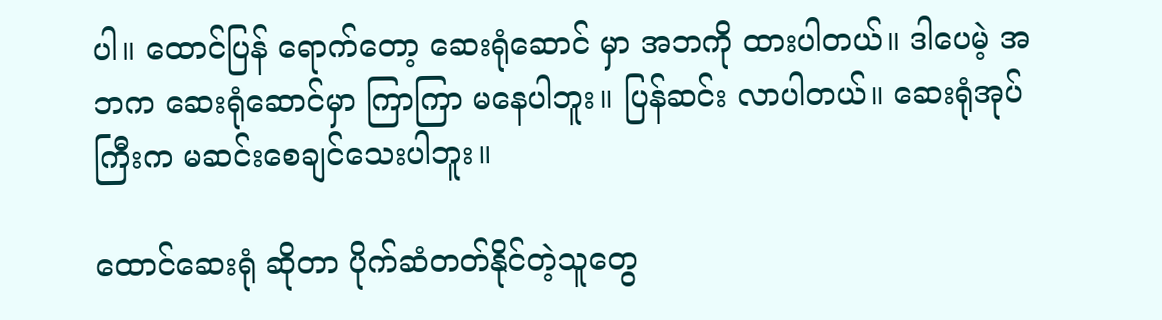ပါ။ ထောင်ပြန် ရောက်တော့ ဆေးရုံဆောင် မှာ အဘကို ထားပါတယ်။ ဒါပေမဲ့ အဘက ဆေးရုံဆောင်မှာ ကြာကြာ မနေပါဘူး။ ပြန်ဆင်း လာပါတယ်။ ဆေးရုံအုပ်ကြီးက မဆင်းစေချင်သေးပါဘူး။

ထောင်ဆေးရုံ ဆိုတာ ပိုက်ဆံတတ်နိုင်တဲ့သူတွေ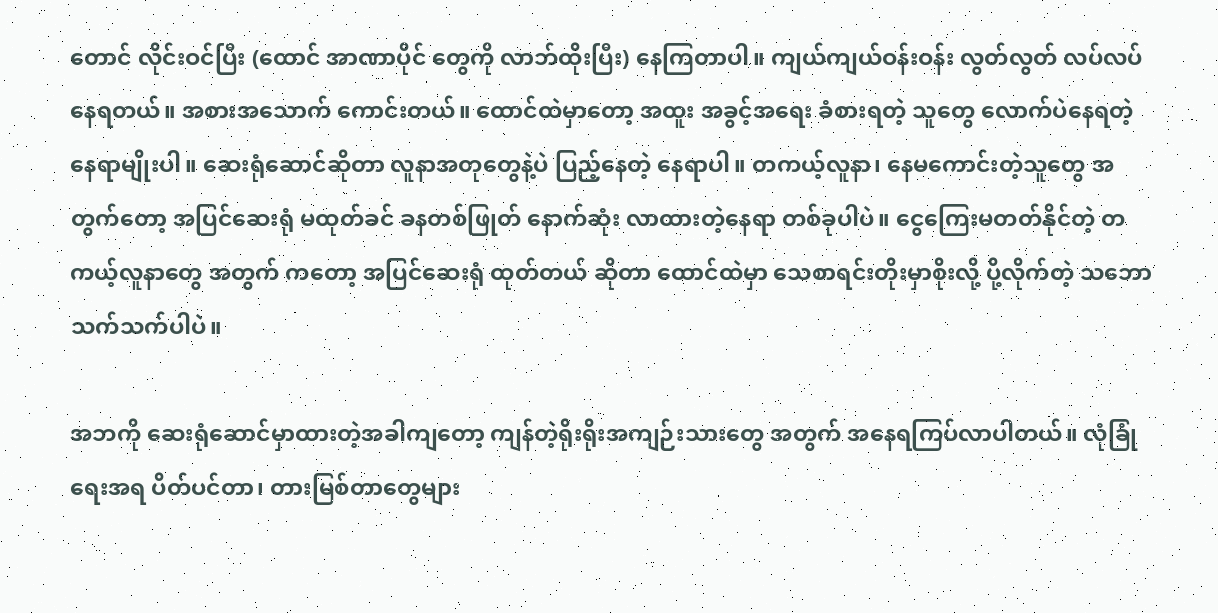တောင် လိုင်းဝင်ပြီး (ထောင် အာဏာပိုင် တွေကို လာဘ်ထိုးပြီး) နေကြတာပါ။ ကျယ်ကျယ်ဝန်းဝန်း လွတ်လွတ် လပ်လပ် နေရတယ်။ အစားအသောက် ကောင်းတယ်။ ထောင်ထဲမှာတော့ အထူး အခွင့်အရေး ခံစားရတဲ့ သူတွေ လောက်ပဲနေရတဲ့ နေရာမျိုးပါ။ ဆေးရုံဆောင်ဆိုတာ လူနာအတုတွေနဲ့ပဲ ပြည့်နေတဲ့ နေရာပါ။ တကယ့်လူနာ၊ နေမကောင်းတဲ့သူတွေ အတွက်တော့ အပြင်ဆေးရုံ မထုတ်ခင် ခနတစ်ဖြုတ် နောက်ဆုံး လာထားတဲ့နေရာ တစ်ခုပါပဲ။ ငွေကြေးမတတ်နိုင်တဲ့ တကယ့်လူနာတွေ အတွက် ကတော့ အပြင်ဆေးရုံ ထုတ်တယ် ဆိုတာ ထောင်ထဲမှာ သေစာရင်းတိုးမှာစိုးလို့ ပို့လိုက်တဲ့ သဘော သက်သက်ပါပဲ။

အဘကို ဆေးရုံဆောင်မှာထားတဲ့အခါကျတော့ ကျန်တဲ့ရိုးရိုးအကျဉ်းသားတွေ အတွက် အနေရကြပ်လာပါတယ်။ လုံခြုံရေးအရ ပိတ်ပင်တာ၊ တားမြစ်တာတွေများ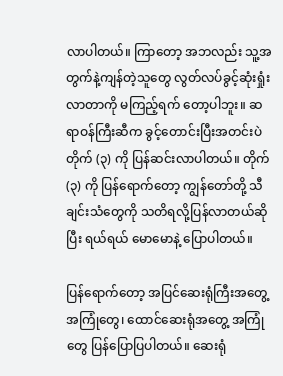လာပါတယ်။ ကြာတော့ အဘလည်း သူ့အတွက်နဲ့ကျန်တဲ့သူတွေ လွတ်လပ်ခွင့်ဆုံးရှုံး လာတာကို မကြည့်ရက် တော့ပါဘူး။ ဆရာဝန်ကြီးဆီက ခွင့်တောင်းပြီးအတင်းပဲ တိုက် (၃) ကို ပြန်ဆင်းလာပါတယ်။ တိုက် (၃) ကို ပြန်ရောက်တော့ ကျွန်တော်တို့ သီချင်းသံတွေကို သတိရလို့ပြန်လာတယ်ဆိုပြီး ရယ်ရယ် မောမောနဲ့ ပြောပါတယ်။

ပြန်ရောက်တော့ အပြင်ဆေးရုံကြီးအတွေ့အကြုံတွေ၊ ထောင်ဆေးရုံအတွေ့ အကြုံတွေ ပြန်ပြောပြပါတယ်။ ဆေးရုံ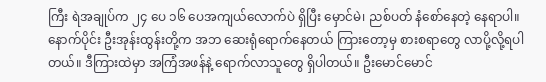ကြီး ရဲအချုပ်က ၂၄ ပေ ၁၆ ပေအကျယ်လောက်ပဲ ရှိပြီး မှောင်မဲ၊ ညစ်ပတ် နံစော်နေတဲ့ နေရာပါ။ နောက်ပိုင်း ဦးအုန်းထွန်းတို့က အဘ ဆေးရုံရောက်နေတယ် ကြားတော့မှ စားစရာတွေ လာပို့လို့ရပါတယ်။ ဒီကြားထဲမှာ အကြံအဖန်နဲ့ ရောက်လာသူတွေ ရှိပါတယ်။ ဦးမောင်မောင်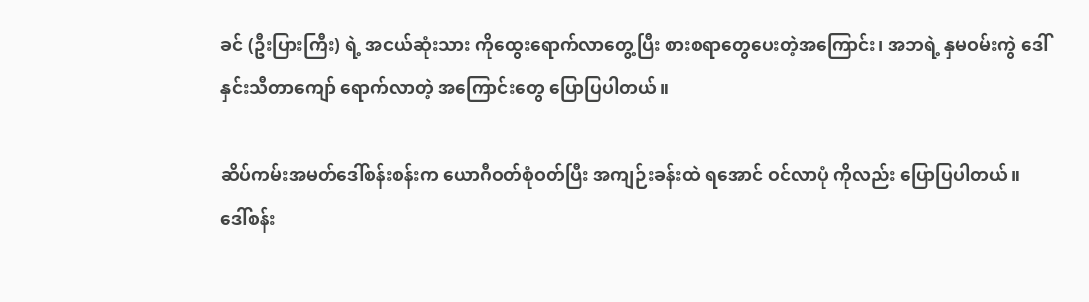ခင် (ဦးပြားကြီး) ရဲ့ အငယ်ဆုံးသား ကိုထွေးရောက်လာတွေ့ပြီး စားစရာတွေပေးတဲ့အကြောင်း၊ အဘရဲ့ နှမဝမ်းကွဲ ဒေါ်နှင်းသီတာကျော် ရောက်လာတဲ့ အကြောင်းတွေ ပြောပြပါတယ်။

ဆိပ်ကမ်းအမတ်ဒေါ်စန်းစန်းက ယောဂီဝတ်စုံဝတ်ပြီး အကျဉ်းခန်းထဲ ရအောင် ဝင်လာပုံ ကိုလည်း ပြောပြပါတယ်။ ဒေါ်စန်း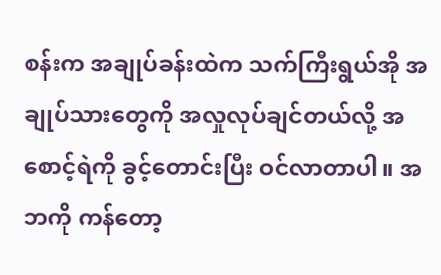စန်းက အချုပ်ခန်းထဲက သက်ကြီးရွယ်အို အချုပ်သားတွေကို အလှုလုပ်ချင်တယ်လို့ အစောင့်ရဲကို ခွင့်တောင်းပြီး ဝင်လာတာပါ။ အဘကို ကန်တော့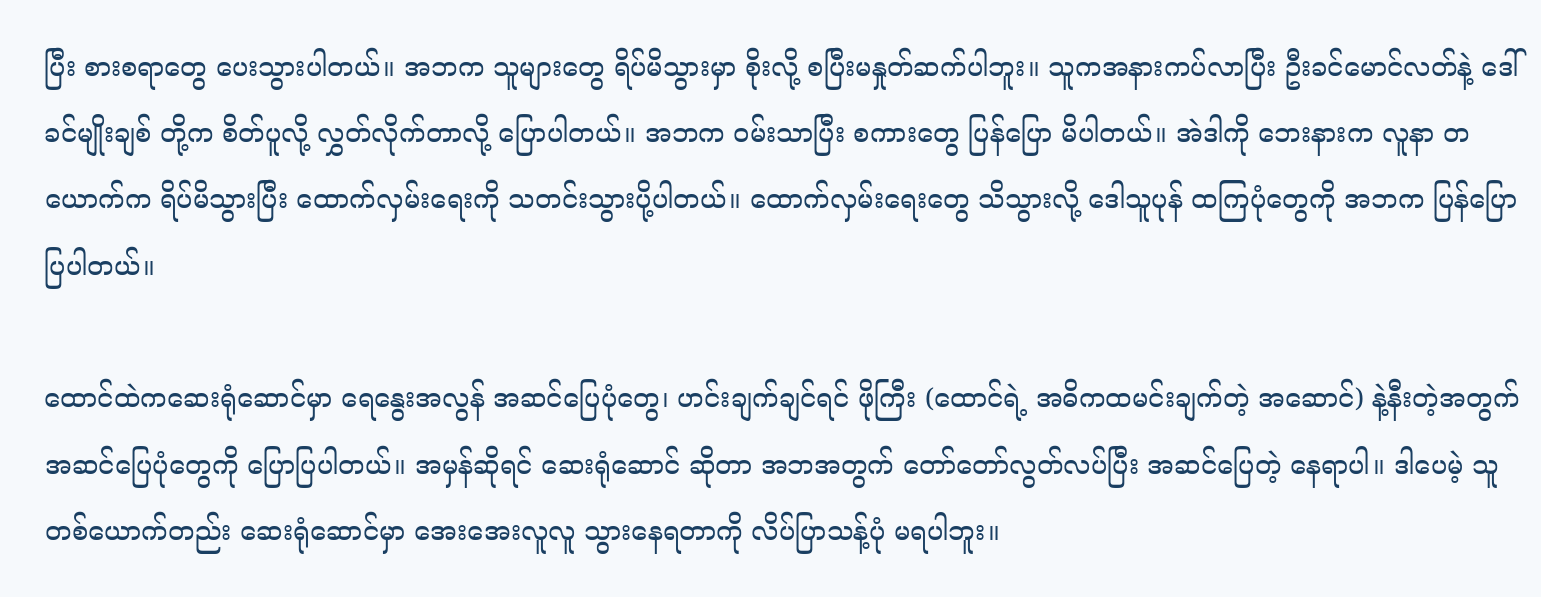ပြီး စားစရာတွေ ပေးသွားပါတယ်။ အဘက သူများတွေ ရိပ်မိသွားမှာ စိုးလို့ စပြီးမနှုတ်ဆက်ပါဘူး။ သူကအနားကပ်လာပြီး ဦးခင်မောင်လတ်နဲ့ ဒေါ်ခင်မျိုးချစ် တို့က စိတ်ပူလို့ လွှတ်လိုက်တာလို့ ပြောပါတယ်။ အဘက ဝမ်းသာပြီး စကားတွေ ပြန်ပြော မိပါတယ်။ အဲဒါကို ဘေးနားက လူနာ တယောက်က ရိပ်မိသွားပြီး ထောက်လှမ်းရေးကို သတင်းသွားပို့ပါတယ်။ ထောက်လှမ်းရေးတွေ သိသွားလို့ ဒေါသူပုန် ထကြပုံတွေကို အဘက ပြန်ပြောပြပါတယ်။

ထောင်ထဲကဆေးရုံဆောင်မှာ ရေနွေးအလွန် အဆင်ပြေပုံတွေ၊ ဟင်းချက်ချင်ရင် ဖိုကြီး (ထောင်ရဲ့ အဓိကထမင်းချက်တဲ့ အဆောင်) နဲ့နီးတဲ့အတွက် အဆင်ပြေပုံတွေကို ပြောပြပါတယ်။ အမှန်ဆိုရင် ဆေးရုံဆောင် ဆိုတာ အဘအတွက် တော်တော်လွတ်လပ်ပြီး အဆင်ပြေတဲ့ နေရာပါ။ ဒါပေမဲ့ သူတစ်ယောက်တည်း ဆေးရုံဆောင်မှာ အေးအေးလူလူ သွားနေရတာကို လိပ်ပြာသန့်ပုံ မရပါဘူး။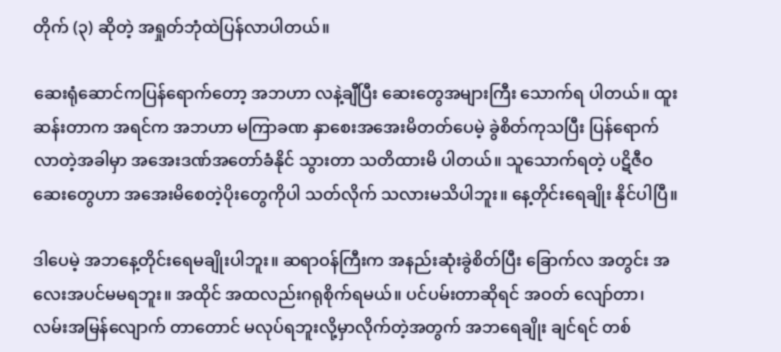တိုက် (၃) ဆိုတဲ့ အရှုတ်ဘုံထဲပြန်လာပါတယ်။

ဆေးရုံဆောင်ကပြန်ရောက်တော့ အဘဟာ လနဲ့ချီပြီး ဆေးတွေအများကြီး သောက်ရ ပါတယ်။ ထူးဆန်းတာက အရင်က အဘဟာ မကြာခဏ နှာစေးအအေးမိတတ်ပေမဲ့ ခွဲစိတ်ကုသပြီး ပြန်ရောက်လာတဲ့အခါမှာ အအေးဒဏ်အတော်ခံနိုင် သွားတာ သတိထားမိ ပါတယ်။ သူသောက်ရတဲ့ ပဋိဇီဝဆေးတွေဟာ အအေးမိစေတဲ့ပိုးတွေကိုပါ သတ်လိုက် သလားမသိပါဘူး။ နေ့တိုင်းရေချိုး နိုင်ပါပြီ။

ဒါပေမဲ့ အဘနေ့တိုင်းရေမချိုးပါဘူး။ ဆရာဝန်ကြီးက အနည်းဆုံးခွဲစိတ်ပြီး ခြောက်လ အတွင်း အလေးအပင်မမရဘူး။ အထိုင် အထလည်းဂရုစိုက်ရမယ်။ ပင်ပမ်းတာဆိုရင် အဝတ် လျော်တာ၊ လမ်းအမြန်လျောက် တာတောင် မလုပ်ရဘူးလို့မှာလိုက်တဲ့အတွက် အဘရေချိုး ချင်ရင် တစ်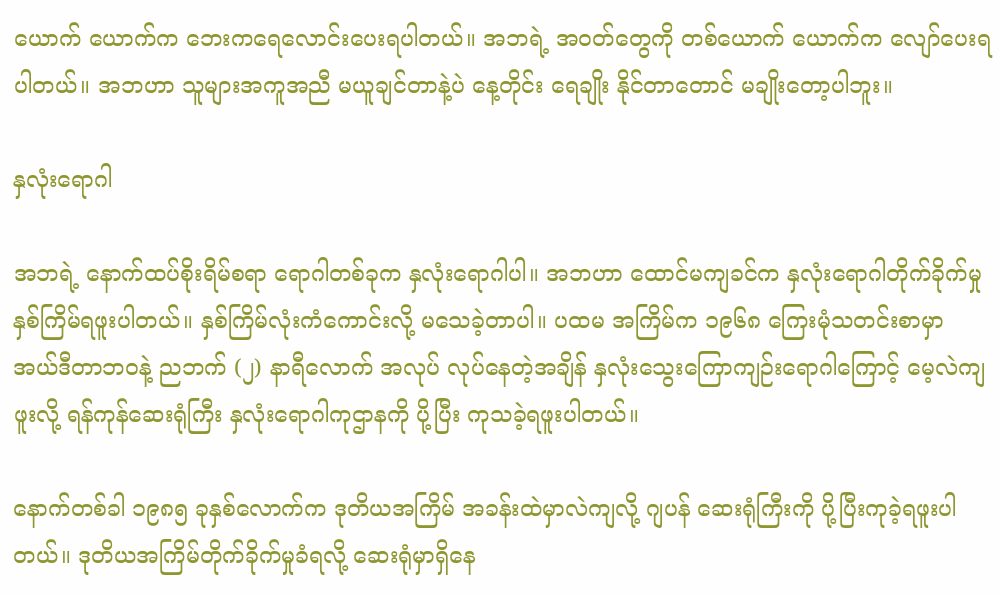ယောက် ယောက်က ဘေးကရေလောင်းပေးရပါတယ်။ အဘရဲ့ အဝတ်တွေကို တစ်ယောက် ယောက်က လျော်ပေးရပါတယ်။ အဘဟာ သူများအကူအညီ မယူချင်တာနဲ့ပဲ နေ့တိုင်း ရေချိုး နိုင်တာတောင် မချိုးတော့ပါဘူး။

နှလုံးရောဂါ

အဘရဲ့ နောက်ထပ်စိုးရိမ်စရာ ရောဂါတစ်ခုက နှလုံးရောဂါပါ။ အဘဟာ ထောင်မကျခင်က နှလုံးရောဂါတိုက်ခိုက်မှု နှစ်ကြိမ်ရဖူးပါတယ်။ နှစ်ကြိမ်လုံးကံကောင်းလို့ မသေခဲ့တာပါ။ ပထမ အကြိမ်က ၁၉၆၈ ကြေးမုံသတင်းစာမှာ အယ်ဒီတာဘဝနဲ့ ညဘက် (၂) နာရီလောက် အလုပ် လုပ်နေတဲ့အချိန် နှလုံးသွေးကြောကျဉ်းရောဂါကြောင့် မေ့လဲကျဖူးလို့ ရန်ကုန်ဆေးရုံကြီး နှလုံးရောဂါကုဌာနကို ပို့ပြီး ကုသခဲ့ရဖူးပါတယ်။

နောက်တစ်ခါ ၁၉၈၅ ခုနှစ်လောက်က ဒုတိယအကြိမ် အခန်းထဲမှာလဲကျလို့ ဂျပန် ဆေးရုံကြီးကို ပို့ပြီးကုခဲ့ရဖူးပါတယ်။ ဒုတိယအကြိမ်တိုက်ခိုက်မှုခံရလို့ ဆေးရုံမှာရှိနေ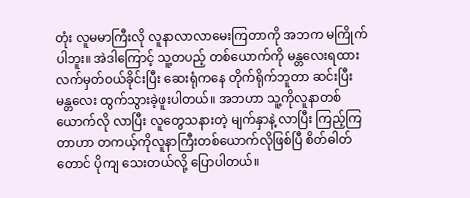တုံး လူမမာကြီးလို လူနာလာလာမေးကြတာကို အဘက မကြိုက်ပါဘူး။ အဲဒါကြောင့် သူ့တပည့် တစ်ယောက်ကို မန္တလေးရထား လက်မှတ်ဝယ်ခိုင်းပြီး ဆေးရုံကနေ တိုက်ရိုက်ဘူတာ ဆင်းပြီး မန္တလေး ထွက်သွားခဲ့ဖူးပါတယ်။ အဘဟာ သူ့ကိုလူနာတစ်ယောက်လို လာပြီး လူတွေသနားတဲ့ မျက်နှာနဲ့ လာပြီး ကြည့်ကြ တာဟာ တကယ့်ကိုလူနာကြီးတစ်ယောက်လိုဖြစ်ပြီ စိတ်ဓါတ်တောင် ပိုကျ သေးတယ်လို့ ပြောပါတယ်။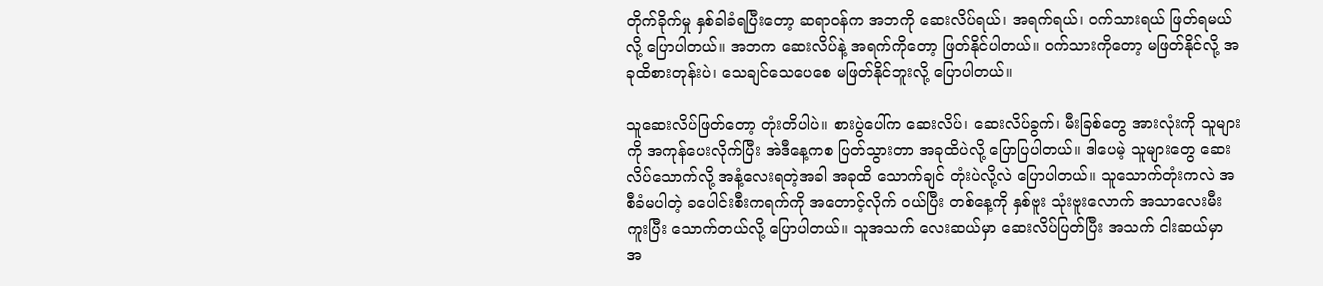တိုက်ခိုက်မှု နှစ်ခါခံရပြီးတော့ ဆရာဝန်က အဘကို ဆေးလိပ်ရယ်၊ အရက်ရယ်၊ ဝက်သားရယ် ဖြတ်ရမယ်လို့ ပြောပါတယ်။ အဘက ဆေးလိပ်နဲ့ အရက်ကိုတော့ ဖြတ်နိုင်ပါတယ်။ ဝက်သားကိုတော့ မဖြတ်နိုင်လို့ အခုထိစားတုန်းပဲ၊ သေချင်သေပေစေ မဖြတ်နိုင်ဘူးလို့ ပြောပါတယ်။

သူဆေးလိပ်ဖြတ်တော့ တုံးတိပါပဲ။ စားပွဲပေါ်က ဆေးလိပ်၊ ဆေးလိပ်ခွက်၊ မီးခြစ်တွေ အားလုံးကို သူများကို အကုန်ပေးလိုက်ပြီး အဲဒီနေ့ကစ ပြတ်သွားတာ အခုထိပဲလို့ ပြောပြပါတယ်။ ဒါပေမဲ့ သူများတွေ ဆေးလိပ်သောက်လို့ အနံ့လေးရတဲ့အခါ အခုထိ သောက်ချင် တုံးပဲလို့လဲ ပြောပါတယ်။ သူသောက်တုံးကလဲ အစီခံမပါတဲ့ ခပေါင်းစီးကရက်ကို အတောင့်လိုက် ဝယ်ပြီး တစ်နေ့ကို နှစ်ဗူး သုံးဗူးလောက် အသာလေးမီးကူးပြီး သောက်တယ်လို့ ပြောပါတယ်။ သူအသက် လေးဆယ်မှာ ဆေးလိပ်ပြတ်ပြီး အသက် ငါးဆယ်မှာ အ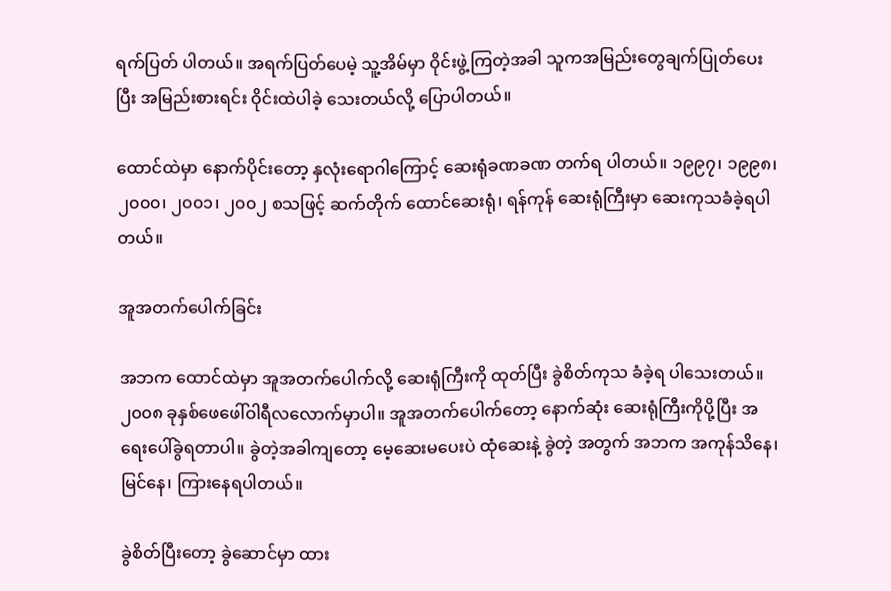ရက်ပြတ် ပါတယ်။ အရက်ပြတ်ပေမဲ့ သူ့အိမ်မှာ ဝိုင်းဖွဲ့ကြတဲ့အခါ သူကအမြည်းတွေချက်ပြုတ်ပေးပြီး အမြည်းစားရင်း ဝိုင်းထဲပါခဲ့ သေးတယ်လို့ ပြောပါတယ်။

ထောင်ထဲမှာ နောက်ပိုင်းတော့ နှလုံးရောဂါကြောင့် ဆေးရုံခဏခဏ တက်ရ ပါတယ်။ ၁၉၉၇၊ ၁၉၉၈၊ ၂၀၀၀၊ ၂၀၀၁၊ ၂၀၀၂ စသဖြင့် ဆက်တိုက် ထောင်ဆေးရုံ၊ ရန်ကုန် ဆေးရုံကြီးမှာ ဆေးကုသခံခဲ့ရပါတယ်။

အူအတက်ပေါက်ခြင်း

အဘက ထောင်ထဲမှာ အူအတက်ပေါက်လို့ ဆေးရုံကြီးကို ထုတ်ပြီး ခွဲစိတ်ကုသ ခံခဲ့ရ ပါသေးတယ်။ ၂၀၀၈ ခုနှစ်ဖေဖေါ်ဝါရီလလောက်မှာပါ။ အူအတက်ပေါက်တော့ နောက်ဆုံး ဆေးရုံကြီးကိုပို့ပြီး အရေးပေါ်ခွဲရတာပါ။ ခွဲတဲ့အခါကျတော့ မေ့ဆေးမပေးပဲ ထုံဆေးနဲ့ ခွဲတဲ့ အတွက် အဘက အကုန်သိနေ၊ မြင်နေ၊ ကြားနေရပါတယ်။

ခွဲစိတ်ပြီးတော့ ခွဲဆောင်မှာ ထား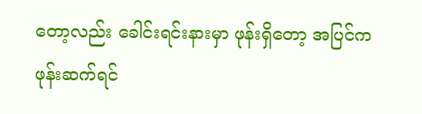တော့လည်း ခေါင်းရင်းနားမှာ ဖုန်းရှိတော့ အပြင်က ဖုန်းဆက်ရင်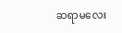ဆရာမလေး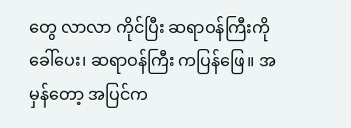တွေ လာလာ ကိုင်ပြီး ဆရာဝန်ကြီးကို ခေါ်ပေး၊ ဆရာဝန်ကြီး ကပြန်ဖြေ။ အမှန်တော့ အပြင်က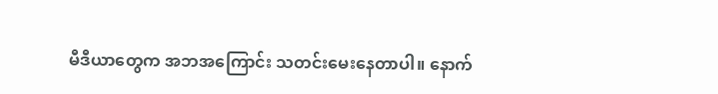မီဒီယာတွေက အဘအကြောင်း သတင်းမေးနေတာပါ။ နောက်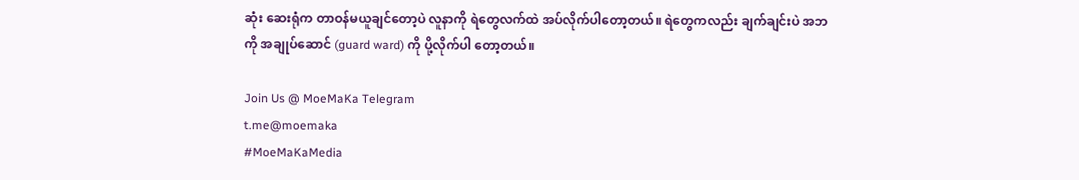ဆုံး ဆေးရုံက တာဝန်မယူချင်တော့ပဲ လူနာကို ရဲတွေလက်ထဲ အပ်လိုက်ပါတော့တယ်။ ရဲတွေကလည်း ချက်ချင်းပဲ အဘကို အချုပ်ဆောင် (guard ward) ကို ပို့လိုက်ပါ တော့တယ်။

Join Us @ MoeMaKa Telegram
t.me@moemaka
#MoeMaKaMedia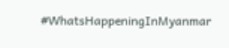#WhatsHappeningInMyanmar